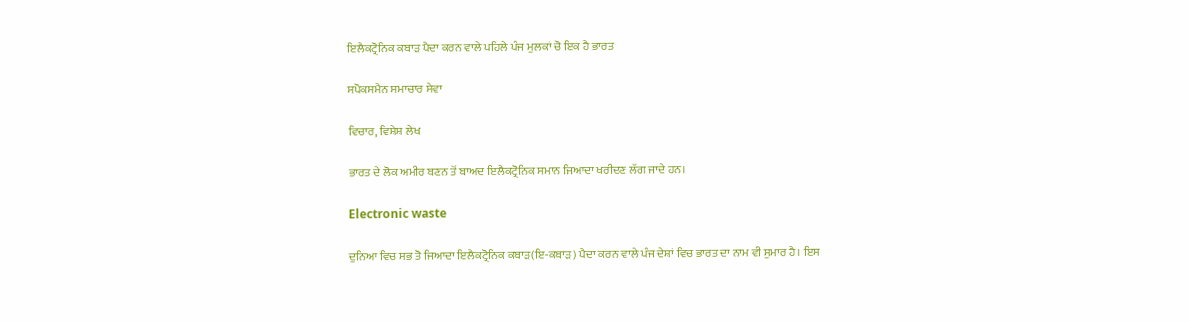ਇਲੈਕਟ੍ਰੋਨਿਕ ਕਬਾੜ ਪੈਦਾ ਕਰਨ ਵਾਲੇ ਪਹਿਲੇ ਪੰਜ ਮੁਲਕਾਂ ਚੋ ਇਕ ਹੈ ਭਾਰਤ

ਸਪੋਕਸਮੈਨ ਸਮਾਚਾਰ ਸੇਵਾ

ਵਿਚਾਰ, ਵਿਸ਼ੇਸ਼ ਲੇਖ

ਭਾਰਤ ਦੇ ਲੋਕ ਅਮੀਰ ਬਣਨ ਤੋਂ ਬਾਅਦ ਇਲੈਕਟ੍ਰੋਨਿਕ ਸਮਾਨ ਜਿਆਦਾ ਖਰੀਦਣ ਲੱਗ ਜਾਦੇ ਹਨ।

Electronic waste

ਦੁਨਿਆ ਵਿਚ ਸਭ ਤੋ ਜਿਆਦਾ ਇਲੈਕਟ੍ਰੋਨਿਕ ਕਬਾੜ(ਇ-ਕਬਾੜ) ਪੈਦਾ ਕਰਨ ਵਾਲੇ ਪੰਜ ਦੇਸ਼ਾਂ ਵਿਚ ਭਾਰਤ ਦਾ ਨਾਮ ਵੀ ਸੁਮਾਰ ਹੈ। ਇਸ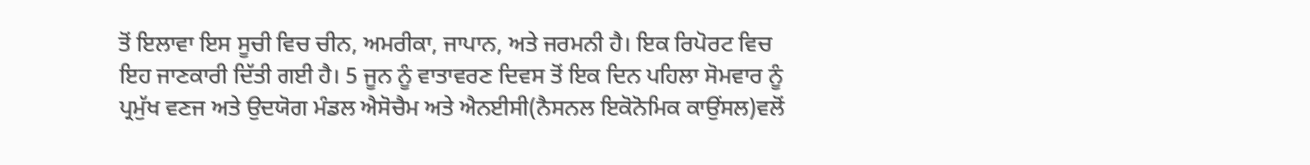ਤੋਂ ਇਲਾਵਾ ਇਸ ਸੂਚੀ ਵਿਚ ਚੀਨ, ਅਮਰੀਕਾ, ਜਾਪਾਨ, ਅਤੇ ਜਰਮਨੀ ਹੈ। ਇਕ ਰਿਪੋਰਟ ਵਿਚ ਇਹ ਜਾਣਕਾਰੀ ਦਿੱਤੀ ਗਈ ਹੈ। 5 ਜੂਨ ਨੂੰ ਵਾਤਾਵਰਣ ਦਿਵਸ ਤੋਂ ਇਕ ਦਿਨ ਪਹਿਲਾ ਸੋਮਵਾਰ ਨੂੰ ਪ੍ਰਮੁੱਖ ਵਣਜ ਅਤੇ ਉਦਯੋਗ ਮੰਡਲ ਐਸੋਚੈਮ ਅਤੇ ਐਨਈਸੀ(ਨੈਸਨਲ ਇਕੋਨੋਮਿਕ ਕਾਉਂਸਲ)ਵਲੋਂ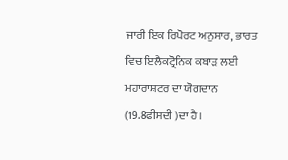ਜਾਰੀ ਇਕ ਰਿਪੋਰਟ ਅਨੁਸਾਰ, ਭਾਰਤ ਵਿਚ ਇਲੈਕਟ੍ਰੋਨਿਕ ਕਬਾੜ ਲਈ ਮਹਾਰਾਸ਼ਟਰ ਦਾ ਯੋਗਦਾਨ (19.8ਫੀਸਦੀ )ਦਾ ਹੈ।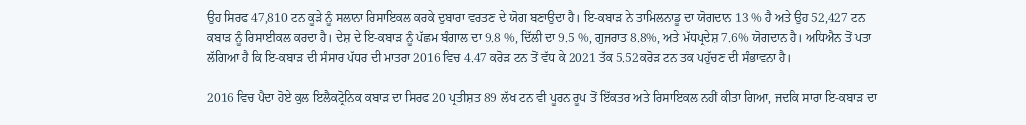ਉਹ ਸਿਰਫ 47,810 ਟਨ ਕੂੜੇ ਨੂੰ ਸਲਾਨਾ ਰਿਸਾਇਕਲ ਕਰਕੇ ਦੁਬਾਰਾ ਵਰਤਣ ਦੇ ਯੋਗ ਬਣਾਉਦਾ ਹੈ। ਇ-ਕਬਾੜ ਨੇ ਤਾਮਿਲਨਾਡੂ ਦਾ ਯੋਗਦਾਨ 13 % ਹੈ ਅਤੇ ਉਹ 52,427 ਟਨ ਕਬਾੜ ਨੂੰ ਰਿਸਾਈਕਲ ਕਰਦਾ ਹੈ। ਦੇਸ਼ ਦੇ ਇ-ਕਬਾੜ ਨੂੰ ਪੱਛਮ ਬੰਗਾਲ ਦਾ 9.8 %, ਦਿੱਲੀ ਦਾ 9.5 %, ਗੁਜਰਾਤ 8.8%, ਅਤੇ ਮੱਧਪ੍ਰਦੇਸ਼ 7.6% ਯੋਗਦਾਨ ਹੈ। ਅਧਿਐਨ ਤੋਂ ਪਤਾ ਲੱਗਿਆ ਹੈ ਕਿ ਇ-ਕਬਾੜ ਦੀ ਸੰਸਾਰ ਪੱਧਰ ਦੀ ਮਾਤਰਾ 2016 ਵਿਚ 4.47 ਕਰੋੜ ਟਨ ਤੋਂ ਵੱਧ ਕੇ 2021 ਤੱਕ 5.52ਕਰੋੜ ਟਨ ਤਕ ਪਹੁੱਚਣ ਦੀ ਸੰਭਾਵਨਾ ਹੈ।

2016 ਵਿਚ ਪੈਦਾ ਹੋਏ ਕੁਲ ਇਲੈਕਟ੍ਰੋਨਿਕ ਕਬਾੜ ਦਾ ਸਿਰਫ 20 ਪ੍ਰਤੀਸ਼ਤ 89 ਲੱਖ ਟਨ ਵੀ ਪੂਰਨ ਰੂਪ ਤੋਂ ਇੱਕਤਰ ਅਤੇ ਰਿਸਾਇਕਲ ਨਹੀਂ ਕੀਤਾ ਗਿਆ, ਜਦਕਿ ਸਾਰਾ ਇ-ਕਬਾੜ ਦਾ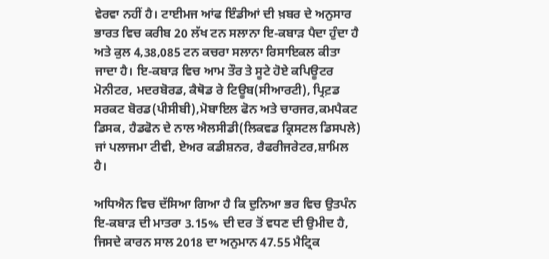ਵੇਰਵਾ ਨਹੀਂ ਹੈ। ਟਾਈਮਜ ਆਂਫ ਇੰਡੀਆਂ ਦੀ ਖ਼ਬਰ ਦੇ ਅਨੁਸਾਰ ਭਾਰਤ ਵਿਚ ਕਰੀਬ 20 ਲੱਖ ਟਨ ਸਲਾਨਾ ਇ-ਕਬਾੜ ਪੈਦਾ ਹੁੰਦਾ ਹੈ ਅਤੇ ਕੁਲ 4,38,085 ਟਨ ਕਚਰਾ ਸਲਾਨਾ ਰਿਸਾਇਕਲ ਕੀਤਾ ਜਾਦਾ ਹੈ। ਇ-ਕਬਾੜ ਵਿਚ ਆਮ ਤੌਰ ਤੇ ਸੂਟੇ ਹੋਏ ਕਪਿਊਟਰ ਮੋਨੀਟਰ, ਮਦਰਬੋਰਡ, ਕੈਥੋਡ ਰੇ ਟਿਊਬ(ਸੀਆਰਟੀ), ਪ੍ਰਿਟ਼ਡ ਸਰਕਟ ਬੋਰਡ(ਪੀਸੀਬੀ),ਮੋਬਾਇਲ ਫੋਨ ਅਤੇ ਚਾਰਜਰ,ਕਮਪੈਕਟ ਡਿਸਕ, ਹੈਡਫੋਨ ਦੇ ਨਾਲ ਐਲਸੀਡੀ(ਲਿਕਵਡ ਕ੍ਰਿਸਟਲ ਡਿਸਪਲੇ) ਜਾਂ ਪਲਾਜਮਾ ਟੀਵੀ, ਏਅਰ ਕਡੀਸ਼ਨਰ, ਰੈਫਰੀਜਰੇਟਰ,ਸ਼ਾਮਿਲ ਹੈ।

ਅਧਿਐਨ ਵਿਚ ਦੱਸਿਆ ਗਿਆ ਹੈ ਕਿ ਦੁਨਿਆ ਭਰ ਵਿਚ ਉਤਪੰਨ ਇ-ਕਬਾੜ ਦੀ ਮਾਤਰਾ 3.15% ਦੀ ਦਰ ਤੋਂ ਵਧਣ ਦੀ ਉਮੀਦ ਹੈ, ਜਿਸਦੇ ਕਾਰਨ ਸਾਲ 2018 ਦਾ ਅਨੁਮਾਨ 47.55 ਮੈਟ੍ਰਿਕ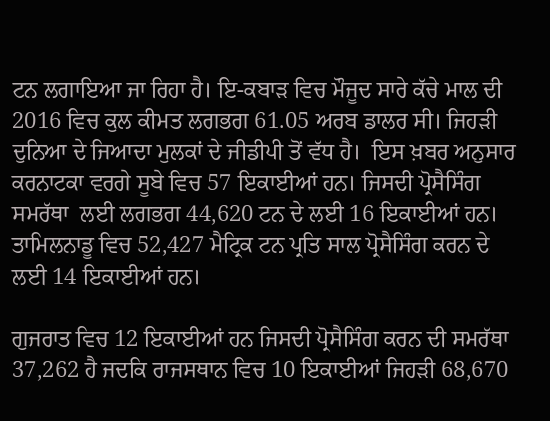ਟਨ ਲਗਾਇਆ ਜਾ ਰਿਹਾ ਹੈ। ਇ-ਕਬਾੜ ਵਿਚ ਮੌਜੂਦ ਸਾਰੇ ਕੱਚੇ ਮਾਲ ਦੀ 2016 ਵਿਚ ਕੁਲ ਕੀਮਤ ਲਗਭਗ 61.05 ਅਰਬ ਡਾਲਰ ਸੀ। ਜਿਹੜੀ ਦੁਨਿਆ ਦੇ ਜਿਆਦਾ ਮੁਲਕਾਂ ਦੇ ਜੀਡੀਪੀ ਤੋਂ ਵੱਧ ਹੈ।  ਇਸ ਖ਼ਬਰ ਅਨੁਸਾਰ ਕਰਨਾਟਕਾ ਵਰਗੇ ਸੂਬੇ ਵਿਚ 57 ਇਕਾਈਆਂ ਹਨ। ਜਿਸਦੀ ਪ੍ਰੋਸੈਸਿੰਗ ਸਮਰੱਥਾ  ਲਈ ਲਗਭਗ 44,620 ਟਨ ਦੇ ਲਈ 16 ਇਕਾਈਆਂ ਹਨ। ਤਾਮਿਲਨਾਡੂ ਵਿਚ 52,427 ਮੈਟ੍ਰਿਕ ਟਨ ਪ੍ਰਤਿ ਸਾਲ ਪ੍ਰੋਸੈਸਿੰਗ ਕਰਨ ਦੇ ਲਈ 14 ਇਕਾਈਆਂ ਹਨ।

ਗੁਜਰਾਤ ਵਿਚ 12 ਇਕਾਈਆਂ ਹਨ ਜਿਸਦੀ ਪ੍ਰੋਸੈਸਿੰਗ ਕਰਨ ਦੀ ਸਮਰੱਥਾ 37,262 ਹੈ ਜਦਕਿ ਰਾਜਸਥਾਨ ਵਿਚ 10 ਇਕਾਈਆਂ ਜਿਹੜੀ 68,670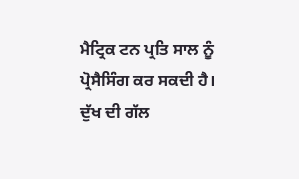ਮੈਟ੍ਰਿਕ ਟਨ ਪ੍ਰਤਿ ਸਾਲ ਨੂੰ ਪ੍ਰੋਸੈਸਿੰਗ ਕਰ ਸਕਦੀ ਹੈ। ਦੁੱਖ ਦੀ ਗੱਲ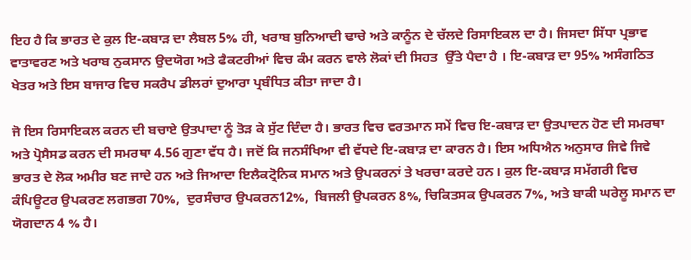ਇਹ ਹੈ ਕਿ ਭਾਰਤ ਦੇ ਕੁਲ ਇ-ਕਬਾੜ ਦਾ ਲੈਬਲ 5% ਹੀ, ਖਰਾਬ ਬੁਨਿਆਦੀ ਢਾਚੇ ਅਤੇ ਕਾਨੂੰਨ ਦੇ ਚੱਲਦੇ ਰਿਸਾਇਕਲ ਦਾ ਹੈ। ਜਿਸਦਾ ਸਿੱਧਾ ਪ੍ਰਭਾਵ ਵਾਤਾਵਰਣ ਅਤੇ ਖਰਾਬ ਨੁਕਸਾਨ ਉਦਯੋਗ ਅਤੇ ਫੈਕਟਰੀਆਂ ਵਿਚ ਕੰਮ ਕਰਨ ਵਾਲੇ ਲੋਕਾਂ ਦੀ ਸਿਹਤ  ਉੱਤੇ ਪੈਦਾ ਹੈ । ਇ-ਕਬਾੜ ਦਾ 95% ਅਸੰਗਠਿਤ ਖੇਤਰ ਅਤੇ ਇਸ ਬਾਜਾਰ ਵਿਚ ਸਕਰੈਪ ਡੀਲਰਾਂ ਦੁਆਰਾ ਪ੍ਰਬੰਧਿਤ ਕੀਤਾ ਜਾਦਾ ਹੈ।

ਜੋ ਇਸ ਰਿਸਾਇਕਲ ਕਰਨ ਦੀ ਬਚਾਏ ਉਤਪਾਦਾ ਨੂੰ ਤੋੜ ਕੇ ਸੁੱਟ ਦਿੰਦਾ ਹੈ। ਭਾਰਤ ਵਿਚ ਵਰਤਮਾਨ ਸਮੇਂ ਵਿਚ ਇ-ਕਬਾੜ ਦਾ ਉਤਪਾਦਨ ਹੋਣ ਦੀ ਸਮਰਥਾ ਅਤੇ ਪ੍ਰੋਸੈਸਡ ਕਰਨ ਦੀ ਸਮਰਥਾ 4.56 ਗੁਣਾ ਵੱਧ ਹੈ। ਜਦੋਂ ਕਿ ਜਨਸੰਖਿਆ ਵੀ ਵੱਧਦੇ ਇ-ਕਬਾੜ ਦਾ ਕਾਰਨ ਹੈ। ਇਸ ਅਧਿਐਨ ਅਨੁਸਾਰ ਜਿਵੇ ਜਿਵੇ ਭਾਰਤ ਦੇ ਲੋਕ ਅਮੀਰ ਬਣ ਜਾਦੇ ਹਨ ਅਤੇ ਜਿਆਦਾ ਇਲੈਕਟ੍ਰੋਨਿਕ ਸਮਾਨ ਅਤੇ ਉਪਕਰਨਾਂ ਤੇ ਖਰਚਾ ਕਰਦੇ ਹਨ। ਕੁਲ ਇ-ਕਬਾੜ ਸਮੱਗਰੀ ਵਿਚ ਕੰਪਿਊਟਰ ਉਪਕਰਣ ਲਗਭਗ 70%,  ਦੁਰਸੰਚਾਰ ਉਪਕਰਨ12%,  ਬਿਜਲੀ ਉਪਕਰਨ 8%, ਚਿਕਿਤਸਕ ਉਪਕਰਨ 7%, ਅਤੇ ਬਾਕੀ ਘਰੇਲੂ ਸਮਾਨ ਦਾ ਯੋਗਦਾਨ 4 % ਹੈ।